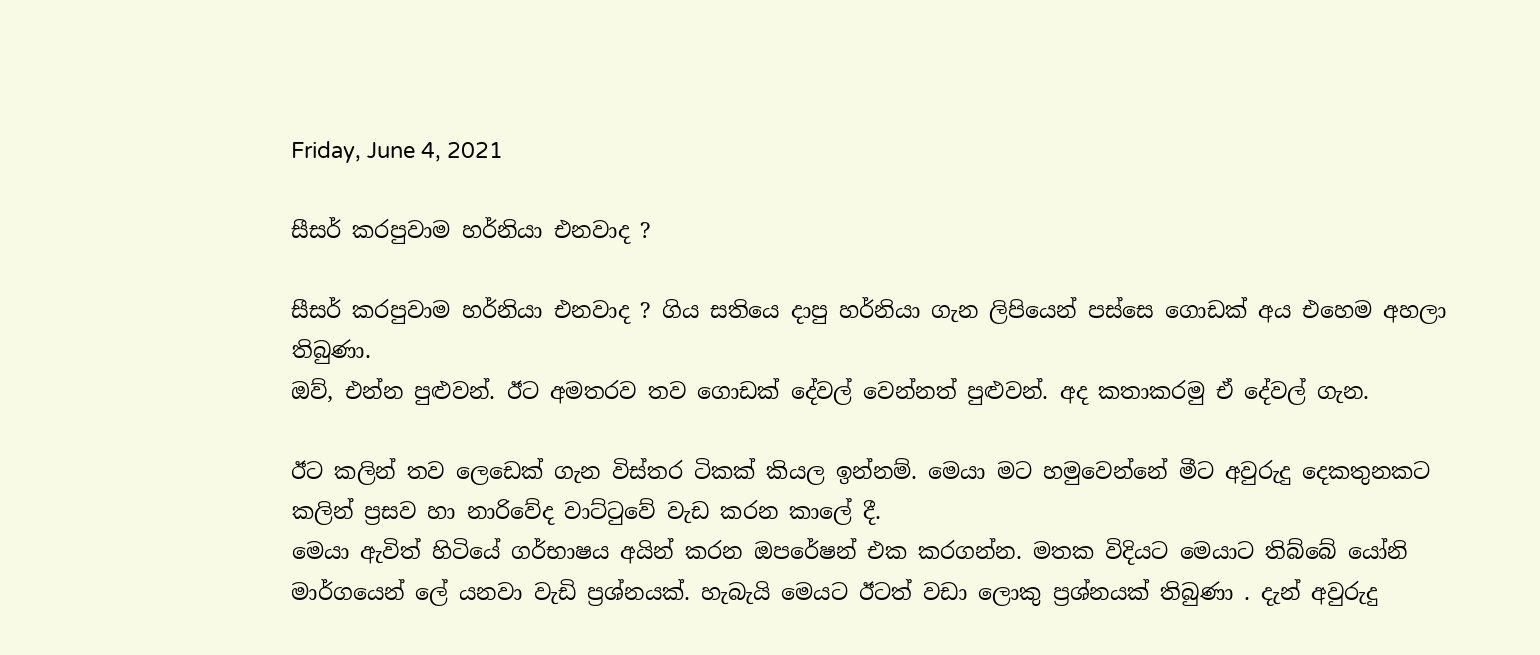Friday, June 4, 2021

සීසර් කරපුවාම හර්නියා එනවාද ?

සීසර් කරපුවාම හර්නියා එනවාද ? ගිය සතියෙ දාපු හර්නියා ගැන ලිපියෙන් පස්සෙ ගොඩක් අය එහෙම අහලා තිබුණා.
ඔව්, එන්න පුළුවන්. ඊට අමතරව තව ගොඩක් දේවල් වෙන්නත් පුළුවන්. අද කතාකරමු ඒ දේවල් ගැන.

ඊට කලින් තව ලෙඩෙක් ගැන විස්තර ටිකක් කියල ඉන්නම්. මෙයා මට හමුවෙන්නේ මීට අවුරුදු දෙකතුනකට කලින් ප්‍රසව හා නාරිවේද වාට්ටුවේ වැඩ කරන කාලේ දී.
මෙයා ඇවිත් හිටියේ ගර්භාෂය අයින් කරන ඔපරේෂන් එක කරගන්න. මතක විදියට මෙයාට තිබ්බේ යෝනි මාර්ගයෙන් ලේ යනවා වැඩි ප්‍රශ්නයක්. හැබැයි මෙයට ඊටත් වඩා ලොකු ප්‍රශ්නයක් තිබුණා . දැන් අවුරුදු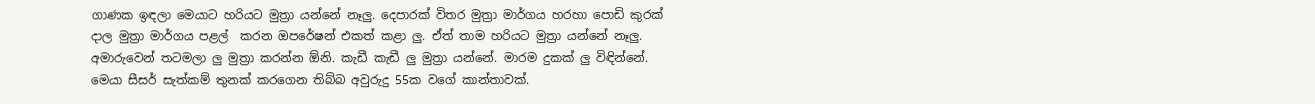ගාණක ඉඳලා මෙයාට හරියට මුත්‍රා යන්නේ නෑලු. දෙපාරක් විතර මුත්‍රා මාර්ගය හරහා පොඩි කුරක් දාල මුත්‍රා මාර්ගය පළල්  කරන ඔපරේෂන් එකත් කළා ලු. ඒත් තාම හරියට මුත්‍රා යන්නේ නෑලු. අමාරුවෙන් තටමලා ලු මුත්‍රා කරන්න ඕනි. කැඩී කැඩී ලු මුත්‍රා යන්නේ. මාරම දුකක් ලු විඳින්නේ.
මෙයා සීසර් සැත්කම් තුනක් කරගෙන තිබ්බ අවුරුදු 55ක වගේ කාන්තාවක්.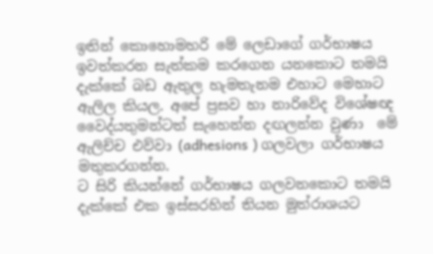ඉතින් කොහොමහරි මේ ලෙඩාගේ ගර්භාෂය ඉවත්කරන සැත්කම කරගෙන යනකොට තමයි දැක්කේ බඩ ඇතුල හැමතැනම එහාට මෙහාට ඇලිල කියල. අපේ ප්‍රසව හා නාරිවේද විශේෂඥ වෛද්යතුමන්ටත් සැහෙන්න දඟලන්න වුණා  මේ ඇලිච්ච එව්වා (adhesions ) ගලවලා ගර්භාෂය මතුකරගන්න.
ට සිරි කියන්නේ ගර්භාෂය ගලවනකොට තමයි දැක්කේ එක ඉස්සරහින් තියන මුත්රාශයට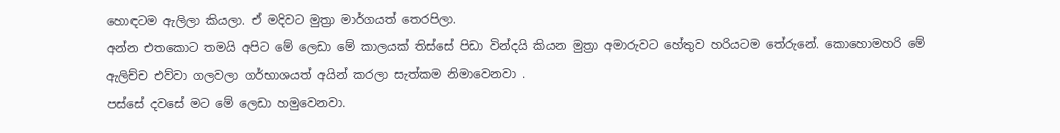හොඳටම ඇලිලා කියලා. ඒ මදිවට මුත්‍රා මාර්ගයත් තෙරපිලා.
අන්න එතකොට තමයි අපිට මේ ලෙඩා මේ කාලයක් තිස්සේ පිඩා වින්දයි කියන මුත්‍රා අමාරුවට හේතුව හරියටම තේරුනේ. කොහොමහරි මේ ඇලිච්ච එව්වා ගලවලා ගර්භාශයත් අයින් කරලා සැත්කම නිමාවෙනවා .
පස්සේ දවසේ මට මේ ලෙඩා හමුවෙනවා.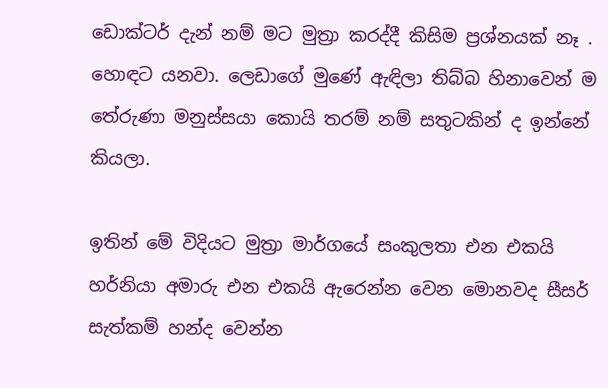ඩොක්ටර් දැන් නම් මට මුත්‍රා කරද්දී කිසිම ප්‍රශ්නයක් නෑ . හොඳට යනවා. ලෙඩාගේ මුණේ ඇඳිලා තිබ්බ හිනාවෙන් ම තේරුණා මනුස්සයා කොයි තරම් නම් සතුටකින් ද ඉන්නේ කියලා.

ඉතින් මේ විදියට මුත්‍රා මාර්ගයේ සංකුලතා එන එකයි හර්නියා අමාරු එන එකයි ඇරෙන්න වෙන මොනවද සීසර් සැත්කම් හන්ද වෙන්න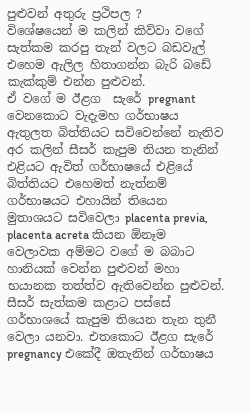පුළුවන් අතුරු ප්‍රථිපල ?
විශේෂයෙන් ම කලින් කිව්වා වගේ සැත්කම කරපු තැන් වලට බඩවැල් එහෙම ඇලිල හිතාගන්න බැරි බඩේ කැක්කුම් එන්න පුළුවන්.
ඒ වගේ ම ඊළග  සැරේ pregnant වෙනකොට වැදැමහ ගර්භාෂය ඇතුලත බිත්තියට සවිවෙන්නේ නැතිව අර කලින් සීසර් කැපුම තියන තැනින් එළියට ඇවිත් ගර්භාෂයේ එළියේ බිත්තියට එහෙමත් නැත්නම් ගර්භාෂයට එහායින් තියෙන මුතාශයට සවිවෙලා placenta previa, placenta acreta කියන ඕනෑම වෙලාවක අම්මට වගේ ම බබාට හානියක් වෙන්න පුළුවන් මහා භයානක තත්ත්ව ඇතිවෙන්න පුළුවන්.
සීසර් සැත්කම කළාට පස්සේ ගර්භාශයේ කැපුම තියෙන තැන තුනී වෙලා යනවා. එතකොට ඊළග සැරේ pregnancy එකේදී ඔතැනින් ගර්භාෂය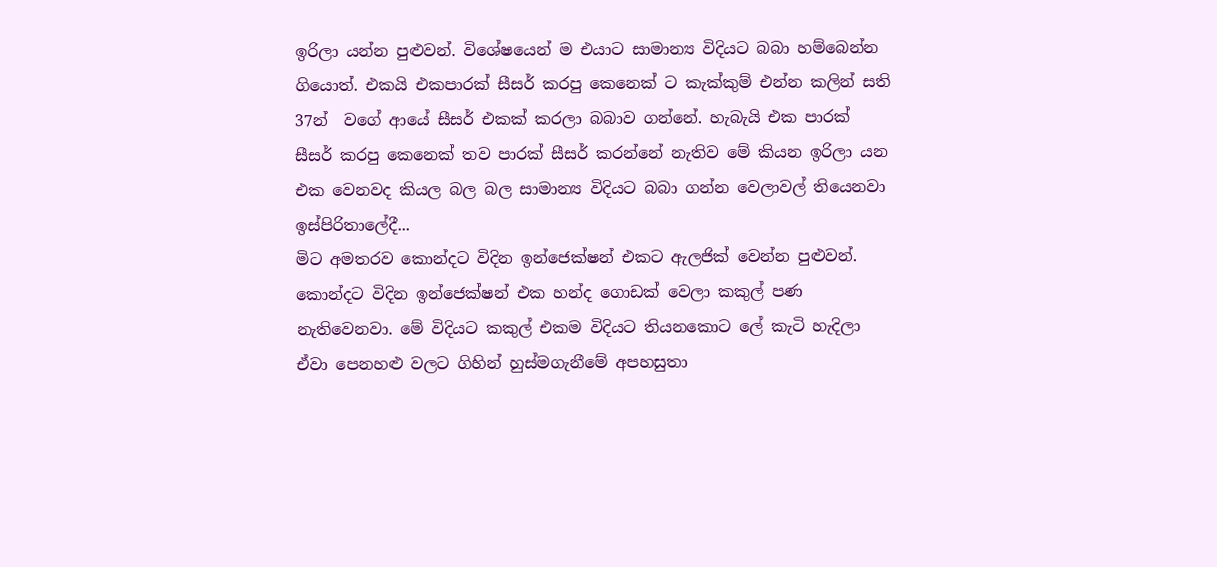ඉරිලා යන්න පුළුවන්. විශේෂයෙන් ම එයාට සාමාන්‍ය විදියට බබා හම්බෙන්න ගියොත්. එකයි එකපාරක් සීසර් කරපු කෙනෙක් ට කැක්කුම් එන්න කලින් සති 37න්  වගේ ආයේ සීසර් එකක් කරලා බබාව ගන්නේ. හැබැයි එක පාරක් සීසර් කරපු කෙනෙක් තව පාරක් සීසර් කරන්නේ නැතිව මේ කියන ඉරිලා යන එක වෙනවද කියල බල බල සාමාන්‍ය විදියට බබා ගන්න වෙලාවල් තියෙනවා ඉස්පිරිතාලේදී...
මිට අමතරව කොන්දට විදින ඉන්ජෙක්ෂන් එකට ඇලජික් වෙන්න පුළුවන්.
කොන්දට විදින ඉන්ජෙක්ෂන් එක හන්ද ගොඩක් වෙලා කකුල් පණ නැතිවෙනවා. මේ විදියට කකුල් එකම විදියට තියනකොට ලේ කැටි හැදිලා ඒවා පෙනහළු වලට ගිහින් හුස්මගැනීමේ අපහසුතා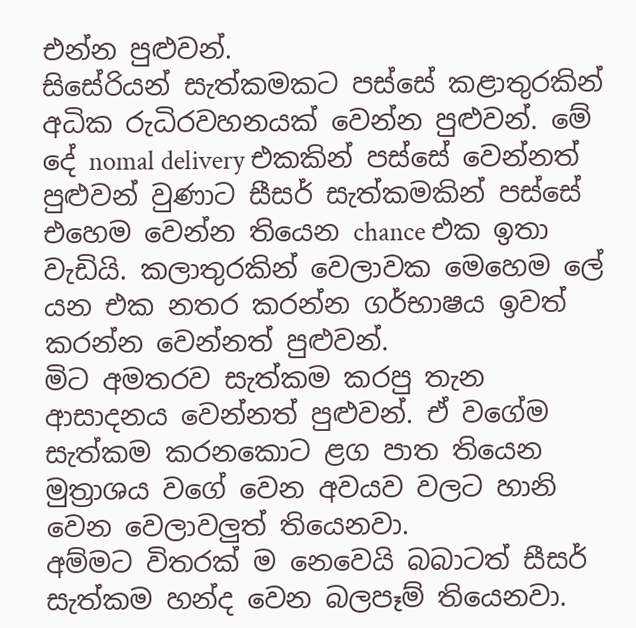එන්න පුළුවන්.
සිසේරියන් සැත්කමකට පස්සේ කළාතුරකින් අධික රුධිරවහනයක් වෙන්න පුළුවන්. මේ දේ nomal delivery එකකින් පස්සේ වෙන්නත් පුළුවන් වුණාට සීසර් සැත්කමකින් පස්සේ එහෙම වෙන්න තියෙන chance එක ඉතා වැඩියි. කලාතුරකින් වෙලාවක මෙහෙම ලේ යන එක නතර කරන්න ගර්භාෂය ඉවත් කරන්න වෙන්නත් පුළුවන්.
මිට අමතරව සැත්කම කරපු තැන ආසාදනය වෙන්නත් පුළුවන්. ඒ වගේම සැත්කම කරනකොට ළග පාත තියෙන මුත්‍රාශය වගේ වෙන අවයව වලට හානි වෙන වෙලාවලුත් තියෙනවා.
අම්මට විතරක් ම නෙවෙයි බබාටත් සීසර් සැත්කම හන්ද වෙන බලපෑම් තියෙනවා.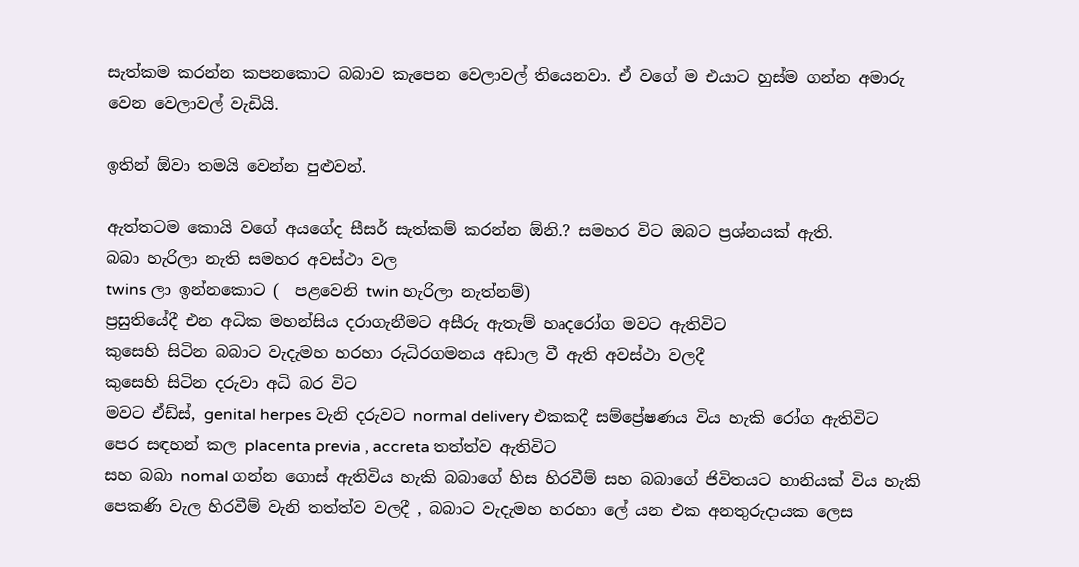සැත්කම කරන්න කපනකොට බබාව කැපෙන වෙලාවල් තියෙනවා. ඒ වගේ ම එයාට හුස්ම ගන්න අමාරු වෙන වෙලාවල් වැඩියි.

ඉතින් ඕවා තමයි වෙන්න පුළුවන්.

ඇත්තටම කොයි වගේ අයගේද සීසර් සැත්කම් කරන්න ඕනි.? සමහර විට ඔබට ප්‍රශ්නයක් ඇති.
බබා හැරිලා නැති සමහර අවස්ථා වල
twins ලා ඉන්නකොට (  පළවෙනි twin හැරිලා නැත්නම්)
ප්‍රසුතියේදී එන අධික මහන්සිය දරාගැනීමට අසීරු ඇතැම් හෘදරෝග මවට ඇතිවිට
කුසෙහි සිටින බබාට වැදැමහ හරහා රුධිරගමනය අඩාල වී ඇති අවස්ථා වලදී
කුසෙහි සිටින දරුවා අධි බර විට
මවට ඒඩ්ස්, genital herpes වැනි දරුවට normal delivery එකකදී සම්ප්‍රේෂණය විය හැකි රෝග ඇතිවිට
පෙර සඳහන් කල placenta previa , accreta තත්ත්ව ඇතිවිට
සහ බබා nomal ගන්න ගොස් ඇතිවිය හැකි බබාගේ හිස හිරවීම් සහ බබාගේ ජිවිතයට හානියක් විය හැකි පෙකණි වැල හිරවීම් වැනි තත්ත්ව වලදී , බබාට වැදැමහ හරහා ලේ යන එක අනතුරුදායක ලෙස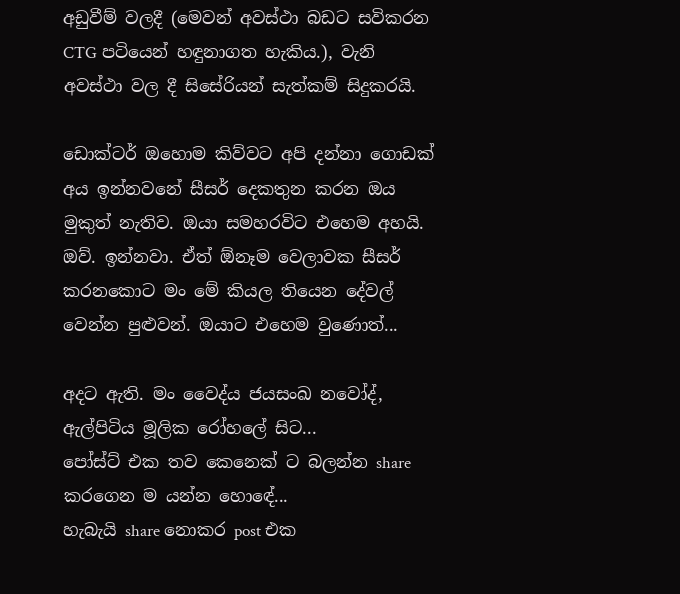අඩුවීම් වලදී (මෙවන් අවස්ථා බඩට සවිකරන CTG පටියෙන් හඳුනාගත හැකිය.), වැනි අවස්ථා වල දී සිසේරියන් සැත්කම් සිදුකරයි.

ඩොක්ටර් ඔහොම කිව්වට අපි දන්නා ගොඩක් අය ඉන්නවනේ සීසර් දෙකතුන කරන ඔය මුකුත් නැතිව. ඔයා සමහරවිට එහෙම අහයි.
ඔව්. ඉන්නවා. ඒත් ඕනෑම වෙලාවක සීසර් කරනකොට මං මේ කියල තියෙන දේවල් වෙන්න පුළුවන්. ඔයාට එහෙම වුණොත්...

අදට ඇති. මං වෛද්ය ජයසංඛ නවෝද්, ඇල්පිටිය මූලික රෝහලේ සිට...
පෝස්ට් එක තව කෙනෙක් ට බලන්න share කරගෙන ම යන්න හොඳේ...
හැබැයි share නොකර post එක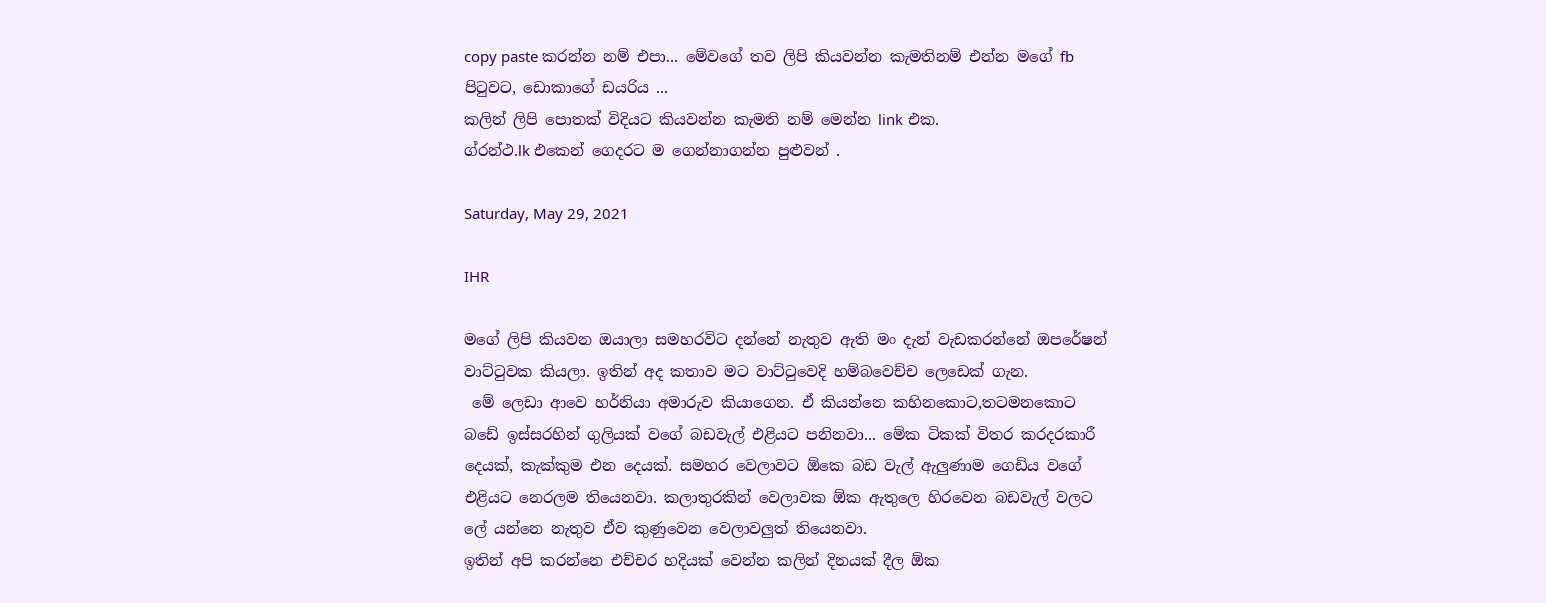copy paste කරන්න නම් එපා... මේවගේ තව ලිපි කියවන්න කැමතිනම් එන්න මගේ fb පිටුවට, ඩොකාගේ ඩයරිය ...
කලින් ලිපි පොතක් විදියට කියවන්න කැමති නම් මෙන්න link එක.
ග්රන්ථ.lk එකෙන් ගෙදරට ම ගෙන්නාගන්න පුළුවන් .

Saturday, May 29, 2021

IHR

මගේ ලිපි කියවන ඔයාලා සමහරවිට දන්නේ නැතුව ඇති මං දැන් වැඩකරන්නේ ඔපරේෂන් වාට්ටුවක කියලා. ඉතින් අද කතාව මට වාට්ටුවෙදි හම්බවෙච්ච ලෙඩෙක් ගැන.
 මේ ලෙඩා ආවෙ හර්නියා අමාරුව කියාගෙන. ඒ කියන්නෙ කහිනකොට,තටමනකොට බඩේ ඉස්සරහින් ගුලියක් වගේ බඩවැල් එළියට පනිනවා... මේක ටිකක් විතර කරදරකාරී දෙයක්, කැක්කුම එන දෙයක්. සමහර වෙලාවට ඕකෙ බඩ වැල් ඇලුණාම ගෙඩිය වගේ එළියට නෙරලම තියෙනවා. කලාතුරකින් වෙලාවක ඕක ඇතුලෙ හිරවෙන බඩවැල් වලට ලේ යන්නෙ නැතුව ඒව කුණුවෙන වෙලාවලුත් තියෙනවා.
ඉතින් අපි කරන්නෙ එච්චර හදියක් වෙන්න කලින් දිනයක් දීල ඕක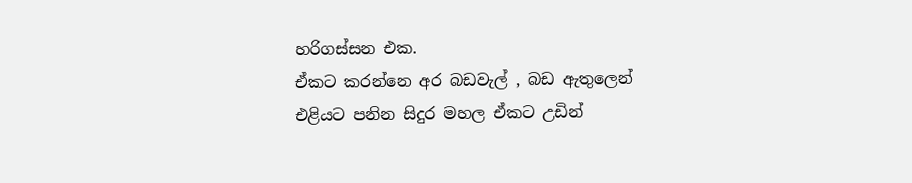හරිගස්සන එක.
ඒකට කරන්නෙ අර බඩවැල් , බඩ ඇතුලෙන් එළියට පනින සිදුර මහල ඒකට උඩින්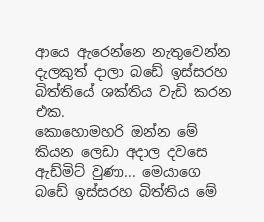ආයෙ ඇරෙන්නෙ නැතුවෙන්න දැලකුත් දාලා බඩේ ඉස්සරහ බිත්තියේ ශක්තිය වැඩි කරන එක.
කොහොමහරි ඔන්න මේ කියන ලෙඩා අදාල දවසෙ ඇඩ්මිට් වුණා... මෙයාගෙ බඩේ ඉස්සරහ බිත්තිය මේ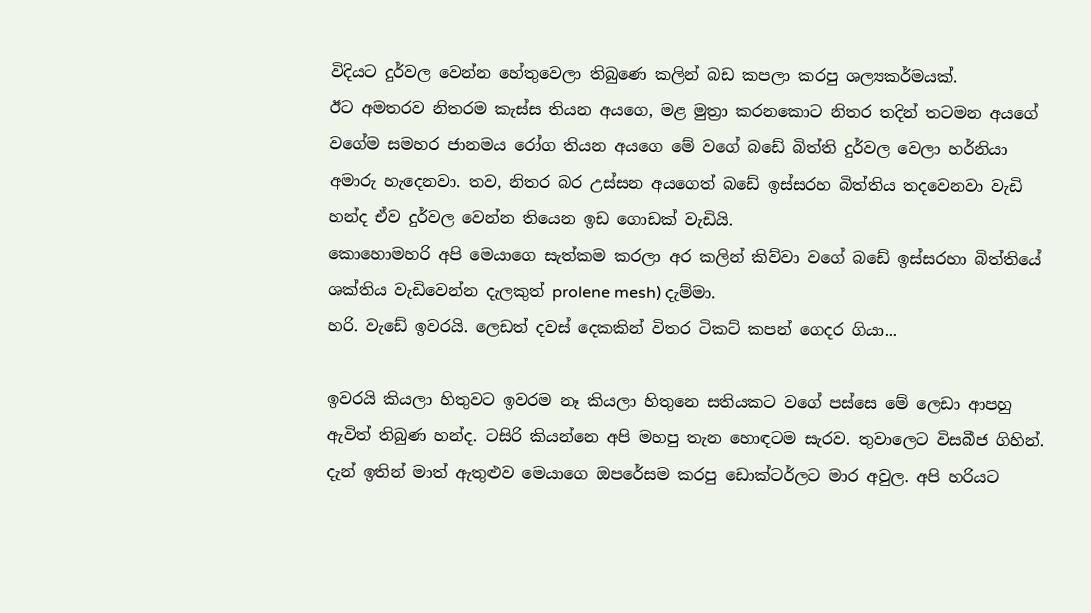විදියට දුර්වල වෙන්න හේතුවෙලා තිබුණෙ කලින් බඩ කපලා කරපු ශල්‍යකර්මයක්.
ඊට අමතරව නිතරම කැස්ස තියන අයගෙ, මළ මුත්‍රා කරනකොට නිතර තදින් තටමන අයගේ වගේම සමහර ජානමය රෝග තියන අයගෙ මේ වගේ බඩේ බිත්ති දුර්වල වෙලා හර්නියා අමාරු හැදෙනවා. තව, නිතර බර උස්සන අයගෙත් බඩේ ඉස්සරහ බිත්තිය තදවෙනවා වැඩි හන්ද ඒව දුර්වල වෙන්න තියෙන ඉඩ ගොඩක් වැඩියි.
කොහොමහරි අපි මෙයාගෙ සැත්කම කරලා අර කලින් කිව්වා වගේ බඩේ ඉස්සරහා බිත්තියේ ශක්තිය වැඩිවෙන්න දැලකුත් prolene mesh) දැම්මා.
හරි. වැඩේ ඉවරයි. ලෙඩත් දවස් දෙකකින් විතර ටිකට් කපන් ගෙදර ගියා...

ඉවරයි කියලා හිතුවට ඉවරම නෑ කියලා හිතුනෙ සතියකට වගේ පස්සෙ මේ ලෙඩා ආපහු ඇවිත් තිබුණ හන්ද. ටසිරි කියන්නෙ අපි මහපු තැන හොඳටම සැරව. තුවාලෙට විසබීජ ගිහින්.
දැන් ඉතින් මාත් ඇතුළුව මෙයාගෙ ඔපරේසම කරපු ඩොක්ටර්ලට මාර අවුල. අපි හරියට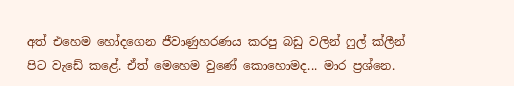අත් එහෙම හෝදගෙන ජීවාණුහරණය කරපු බඩු වලින් ෆුල් ක්ලීන් පිට වැඩේ කළේ. ඒත් මෙහෙම වුණේ කොහොමද... මාර ප්‍රශ්නෙ.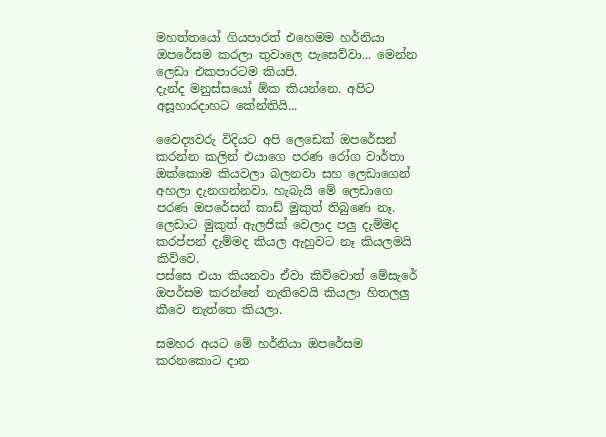මහත්තයෝ ගියපාරත් එහෙමම හර්නියා ඔපරේසම කරලා තුවාලෙ පැසෙව්වා... මෙන්න ලෙඩා එකපාරටම කියපි.
දැන්ද මනුස්සයෝ ඕක කියන්නෙ. අපිට අසූහාරදාහට කේන්තියි...

වෛද්‍යවරු විදියට අපි ලෙඩෙක් ඔපරේසන් කරන්න කලින් එයාගෙ පරණ රෝග වාර්තා ඔක්කොම කියවලා බලනවා සහ ලෙඩාගෙන් අහලා දැනගන්නවා. හැබැයි මේ ලෙඩාගෙ පරණ ඔපරේසන් කාඩ් මුකුත් තිබුණෙ නෑ. ලෙඩාට මුකුත් ඇලජික් වෙලාද පලු දැම්මද කරප්පන් දැම්මද කියල ඇහුවට නෑ කියලමයි කිව්වෙ.
පස්සෙ එයා කියනවා ඒවා කිව්වොත් මේසැරේ ඔපර්සම කරන්නේ නැතිවෙයි කියලා හිතලලු කීවෙ නැත්තෙ කියලා.

සමහර අයට මේ හර්නියා ඔපරේසම කරනකොට දාන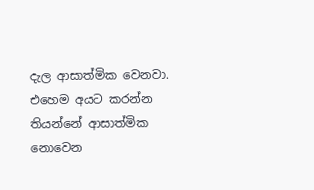දැල ආසාත්මික වෙනවා. එහෙම අයට කරන්න තියන්නේ ආසාත්මික නොවෙන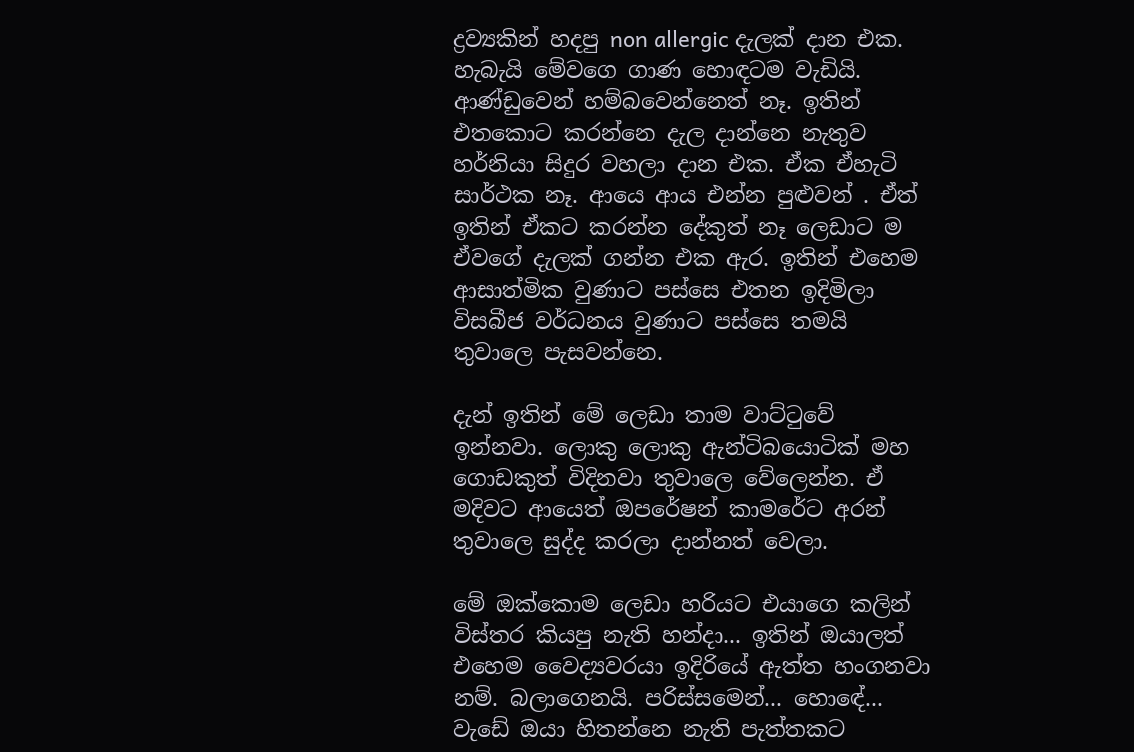ද්‍රව්‍යකින් හදපු non allergic දැලක් දාන එක. හැබැයි මේවගෙ ගාණ හොඳටම වැඩියි. ආණ්ඩුවෙන් හම්බවෙන්නෙත් නෑ. ඉතින් එතකොට කරන්නෙ දැල දාන්නෙ නැතුව හර්නියා සිදුර වහලා දාන එක. ඒක ඒහැටි සාර්ථක නෑ. ආයෙ ආය එන්න පුළුවන් . ඒත් ඉතින් ඒකට කරන්න දේකුත් නෑ ලෙඩාට ම ඒවගේ දැලක් ගන්න එක ඇර. ඉතින් එහෙම ආසාත්මික වුණාට පස්සෙ එතන ඉදිමිලා විසබීජ වර්ධනය වුණාට පස්සෙ තමයි තුවාලෙ පැසවන්නෙ.

දැන් ඉතින් මේ ලෙඩා තාම වාට්ටුවේ ඉන්නවා. ලොකු ලොකු ඇන්ටිබයොටික් මහ ගොඩකුත් විදිනවා තුවාලෙ වේලෙන්න. ඒ මදිවට ආයෙත් ඔපරේෂන් කාමරේට අරන් තුවාලෙ සුද්ද කරලා දාන්නත් වෙලා.

මේ ඔක්කොම ලෙඩා හරියට එයාගෙ කලින් විස්තර කියපු නැති හන්දා... ඉතින් ඔයාලත් එහෙම වෛද්‍යවරයා ඉදිරියේ ඇත්ත හංගනවා නම්. බලාගෙනයි. පරිස්සමෙන්... හොඳේ... වැඩේ ඔයා හිතන්නෙ නැති පැත්තකට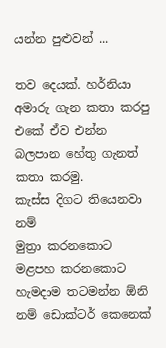යන්න පුළුවන් ...

තව දෙයක්. හර්නියා අමාරු ගැන කතා කරපු එකේ ඒව එන්න බලපාන හේතු ගැනත් කතා කරමු.
කැස්ස දිගට තියෙනවා නම්
මුත්‍රා කරනකොට මළපහ කරනකොට හැමදාම තටමන්න ඕනි නම් ඩොක්ටර් කෙනෙක්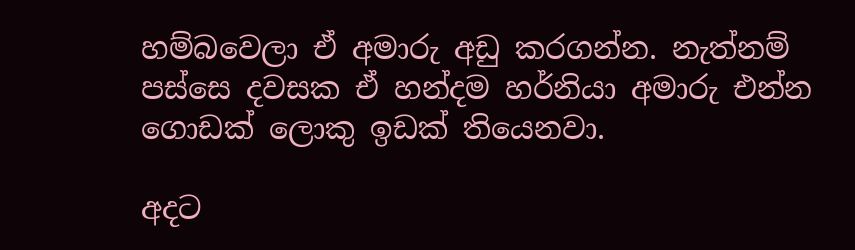හම්බවෙලා ඒ අමාරු අඩු කරගන්න. නැත්නම් පස්සෙ දවසක ඒ හන්දම හර්නියා අමාරු එන්න ගොඩක් ලොකු ඉඩක් තියෙනවා.

අදට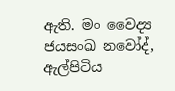ඇති. මං වෛද්‍ය ජයසංඛ නවෝද්, ඇල්පිටිය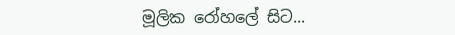මූලික රෝහලේ සිට...